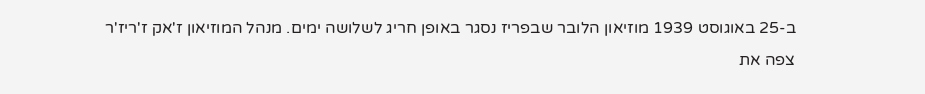ב-25 באוגוסט 1939 מוזיאון הלובר שבפריז נסגר באופן חריג לשלושה ימים. מנהל המוזיאון ז'אק ז'ריז'ר צפה את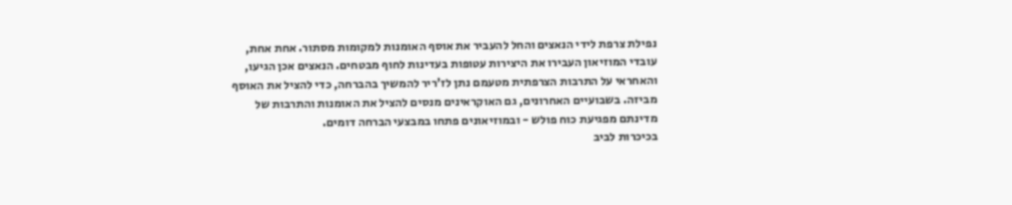נפילת צרפת לידי הנאצים והחל להעביר את אוסף האומנות למקומות מסתור. אחת אחת, עובדי המוזיאון העבירו את היצירות עטופות בעדינות לחוף מבטחים. הנאצים אכן הגיעו, והאחראי על התרבות הצרפתית מטעמם נתן לז'ריר להמשיך בהברחה, כדי להציל את האוסף מביזה. בשבועיים האחרונים, גם האוקראינים מנסים להציל את האומנות והתרבות של מדינתם מפגיעת כוח פולש - ובמוזיאונים פתחו במבצעי הברחה דומים.
בכיכרות לביב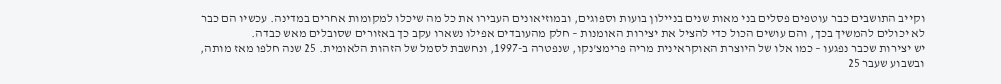וקייב התושבים כבר עוטפים פסלים בני מאות שנים בניילון בועות וספוגים, ובמוזיאונים העבירו את כל מה שיכלו למקומות אחרים במדינה. עכשיו הם כבר לא יכולים להמשיך בכך, והם עושים הכול כדי להציל את יצירות האומנות – חלק מהעובדים אפילו נשארו עקב כך באזורים שסובלים מאש כבדה.
יש יצירות שכבר נפגעו – כמו אלו של היוצרת האוקראינית מריה פרימצ'נקו, שנפטרה ב-1997, ונחשבת לסמל של הזהות הלאומית. 25 שנה חלפו מאז מותה, ובשבוע שעבר 25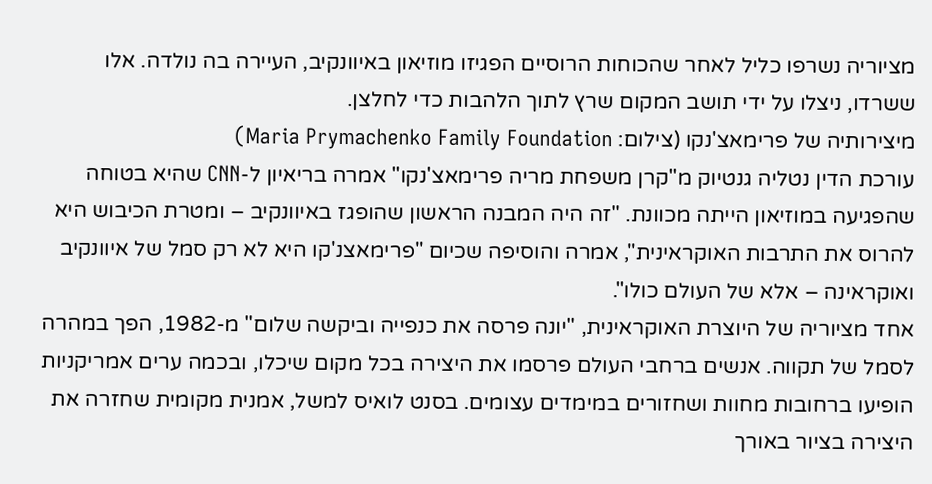מציוריה נשרפו כליל לאחר שהכוחות הרוסיים הפגיזו מוזיאון באיוונקיב, העיירה בה נולדה. אלו ששרדו, ניצלו על ידי תושב המקום שרץ לתוך הלהבות כדי לחלצן.
מיצירותיה של פרימאצ'נקו (צילום: Maria Prymachenko Family Foundation)
עורכת הדין נטליה גנטיוק מ"קרן משפחת מריה פרימאצ'נקו" אמרה בריאיון ל-CNN שהיא בטוחה שהפגיעה במוזיאון הייתה מכוונת. "זה היה המבנה הראשון שהופגז באיוונקיב – ומטרת הכיבוש היא להרוס את התרבות האוקראינית", אמרה והוסיפה שכיום "פרימאצנ'קו היא לא רק סמל של איוונקיב ואוקראינה – אלא של העולם כולו".
אחד מציוריה של היוצרת האוקראינית, "יונה פרסה את כנפייה וביקשה שלום" מ-1982, הפך במהרה לסמל של תקווה. אנשים ברחבי העולם פרסמו את היצירה בכל מקום שיכלו, ובכמה ערים אמריקניות הופיעו ברחובות מחוות ושחזורים במימדים עצומים. בסנט לואיס למשל, אמנית מקומית שחזרה את היצירה בציור באורך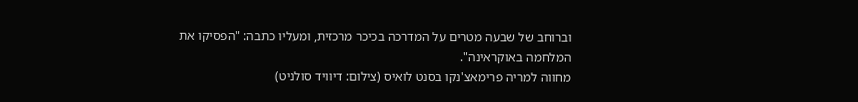וברוחב של שבעה מטרים על המדרכה בכיכר מרכזית, ומעליו כתבה: "הפסיקו את המלחמה באוקראינה".
מחווה למריה פרימאצ'נקו בסנט לואיס (צילום: דיוויד סולניט)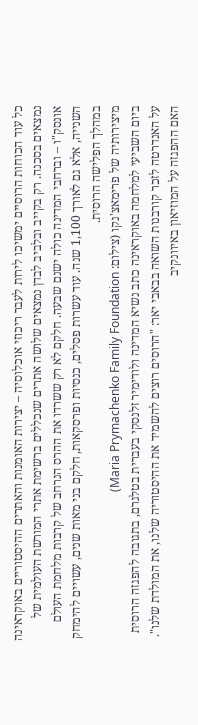כל עוד הכוחות הרוסיים ימשיכו לירות לעבר ריכוזי אוכלוסיה – יצירות האומנות והאתרים ההיסטוריים באוקראינה נמצאים בסכנה. רק בקייב ובלביב לבדן נמצאים שלושה אתרים שנכללים ברשימת אתרי המורשת העולמית של אונסק"ו – וברחבי המדינה כולה ישנם שבעה. חלקם לא רק ששרדו את ההרס הנרחב של קרבות מלחמת העולם השנייה, אלא גם לאורך 1,100 שנה. עוד עשרות פסלים, כנסיות ופרסקאות, חלקם בני מאות שנים, עשויים להימחק במהלך הפלישה הרוסית.
מיצירותיה של פרימאצ'נקו (צילום: Maria Prymachenko Family Foundation)
ביום השביעי למלחמה באוקראינה כתב נשיא המדינה ולודימיר זלנסקי בעברית בטלגרם, בתגובה להפגזה הרוסית על האנדרטה לזכר קורבנות השואה בבאבי יאר: "הרוסים רוצים להשמיד את ההיסטוריה שלנו, את המולדת שלנו". האם ההפגזה על המוזיאון באיוונקיב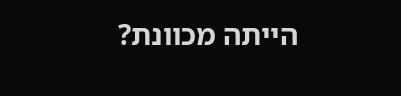הייתה מכוונת?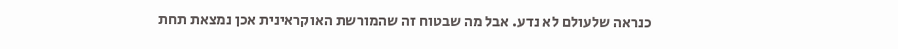כנראה שלעולם לא נדע. אבל מה שבטוח זה שהמורשת האוקראינית אכן נמצאת תחת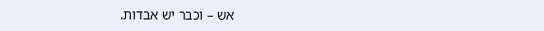אש – וכבר יש אבדות.